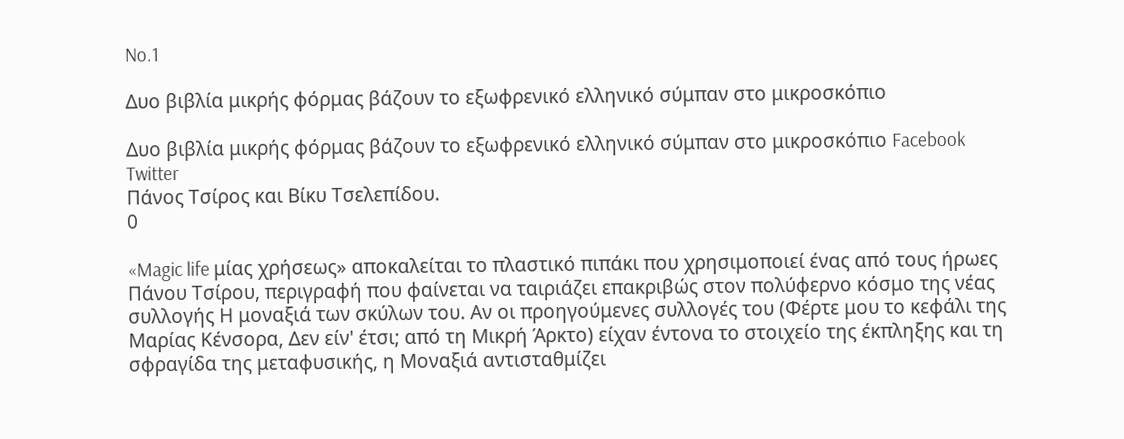No.1

Δυο βιβλία μικρής φόρμας βάζουν το εξωφρενικό ελληνικό σύμπαν στο μικροσκόπιο

Δυο βιβλία μικρής φόρμας βάζουν το εξωφρενικό ελληνικό σύμπαν στο μικροσκόπιο Facebook Twitter
Πάνος Τσίρος και Βίκυ Τσελεπίδου.
0

«Magic life μίας χρήσεως» αποκαλείται το πλαστικό πιπάκι που χρησιμοποιεί ένας από τους ήρωες Πάνου Τσίρου, περιγραφή που φαίνεται να ταιριάζει επακριβώς στον πολύφερνο κόσμο της νέας συλλογής Η μοναξιά των σκύλων του. Αν οι προηγούμενες συλλογές του (Φέρτε μου το κεφάλι της Μαρίας Κένσορα, Δεν είν' έτσι; από τη Μικρή Άρκτο) είχαν έντονα το στοιχείο της έκπληξης και τη σφραγίδα της μεταφυσικής, η Μοναξιά αντισταθμίζει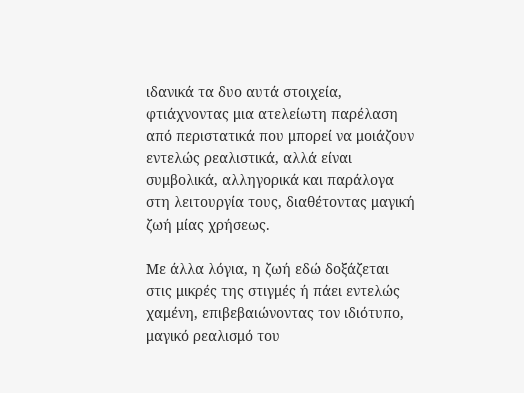ιδανικά τα δυο αυτά στοιχεία, φτιάχνοντας μια ατελείωτη παρέλαση από περιστατικά που μπορεί να μοιάζουν εντελώς ρεαλιστικά, αλλά είναι συμβολικά, αλληγορικά και παράλογα στη λειτουργία τους, διαθέτοντας μαγική ζωή μίας χρήσεως.

Με άλλα λόγια, η ζωή εδώ δοξάζεται στις μικρές της στιγμές ή πάει εντελώς χαμένη, επιβεβαιώνοντας τον ιδιότυπο, μαγικό ρεαλισμό του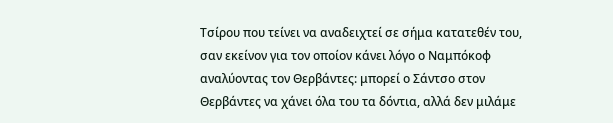Τσίρου που τείνει να αναδειχτεί σε σήμα κατατεθέν του, σαν εκείνον για τον οποίον κάνει λόγο ο Ναμπόκοφ αναλύοντας τον Θερβάντες: μπορεί ο Σάντσο στον Θερβάντες να χάνει όλα του τα δόντια, αλλά δεν μιλάμε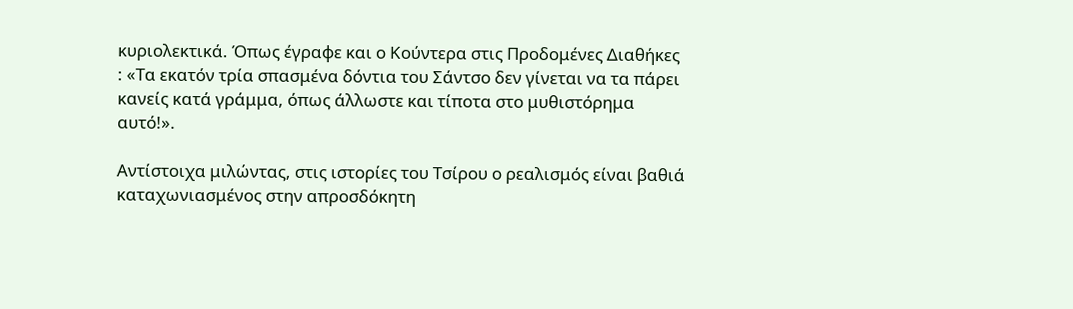κυριολεκτικά. Όπως έγραφε και ο Κούντερα στις Προδομένες Διαθήκες : «Τα εκατόν τρία σπασμένα δόντια του Σάντσο δεν γίνεται να τα πάρει κανείς κατά γράμμα, όπως άλλωστε και τίποτα στο μυθιστόρημα αυτό!».

Αντίστοιχα μιλώντας, στις ιστορίες του Τσίρου ο ρεαλισμός είναι βαθιά καταχωνιασμένος στην απροσδόκητη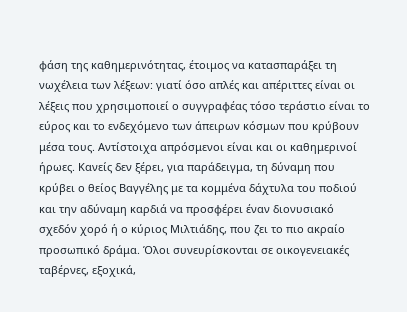φάση της καθημερινότητας, έτοιμος να κατασπαράξει τη νωχέλεια των λέξεων: γιατί όσο απλές και απέριττες είναι οι λέξεις που χρησιμοποιεί ο συγγραφέας τόσο τεράστιο είναι το εύρος και το ενδεχόμενο των άπειρων κόσμων που κρύβουν μέσα τους. Αντίστοιχα απρόσμενοι είναι και οι καθημερινοί ήρωες. Κανείς δεν ξέρει, για παράδειγμα, τη δύναμη που κρύβει ο θείος Βαγγέλης με τα κομμένα δάχτυλα του ποδιού και την αδύναμη καρδιά να προσφέρει έναν διονυσιακό σχεδόν χορό ή ο κύριος Μιλτιάδης, που ζει το πιο ακραίο προσωπικό δράμα. Όλοι συνευρίσκονται σε οικογενειακές ταβέρνες, εξοχικά,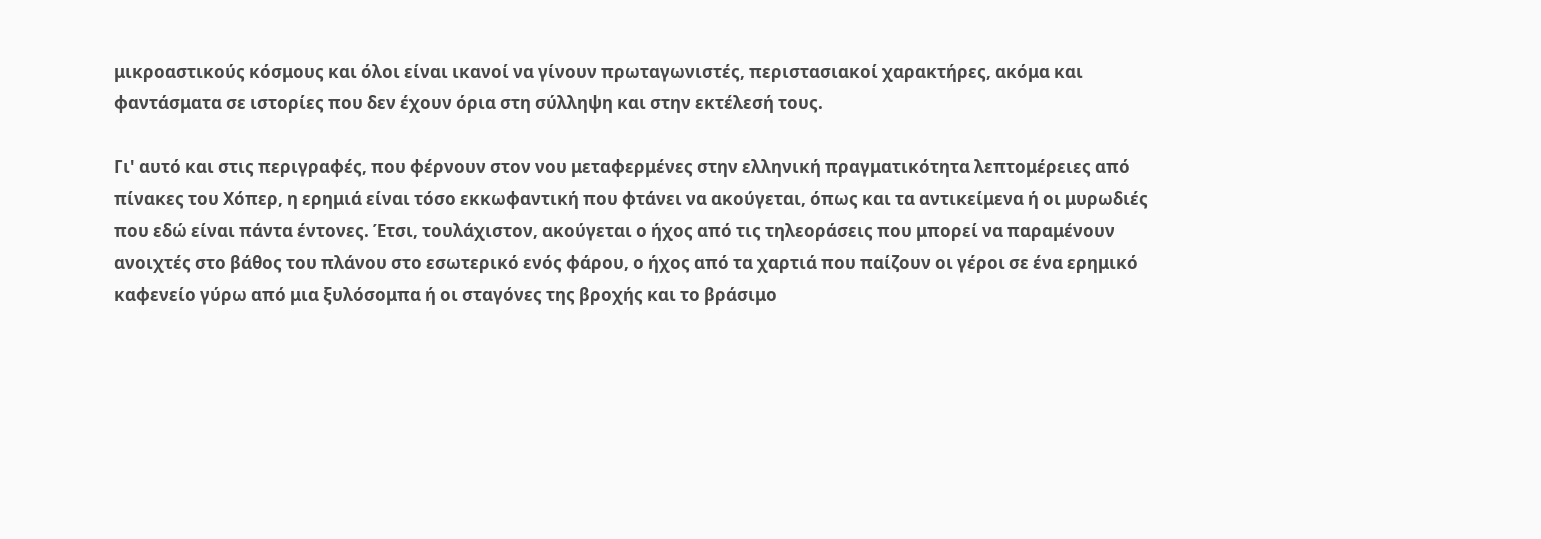μικροαστικούς κόσμους και όλοι είναι ικανοί να γίνουν πρωταγωνιστές, περιστασιακοί χαρακτήρες, ακόμα και φαντάσματα σε ιστορίες που δεν έχουν όρια στη σύλληψη και στην εκτέλεσή τους.

Γι' αυτό και στις περιγραφές, που φέρνουν στον νου μεταφερμένες στην ελληνική πραγματικότητα λεπτομέρειες από πίνακες του Χόπερ, η ερημιά είναι τόσο εκκωφαντική που φτάνει να ακούγεται, όπως και τα αντικείμενα ή οι μυρωδιές που εδώ είναι πάντα έντονες. Έτσι, τουλάχιστον, ακούγεται ο ήχος από τις τηλεοράσεις που μπορεί να παραμένουν ανοιχτές στο βάθος του πλάνου στο εσωτερικό ενός φάρου, ο ήχος από τα χαρτιά που παίζουν οι γέροι σε ένα ερημικό καφενείο γύρω από μια ξυλόσομπα ή οι σταγόνες της βροχής και το βράσιμο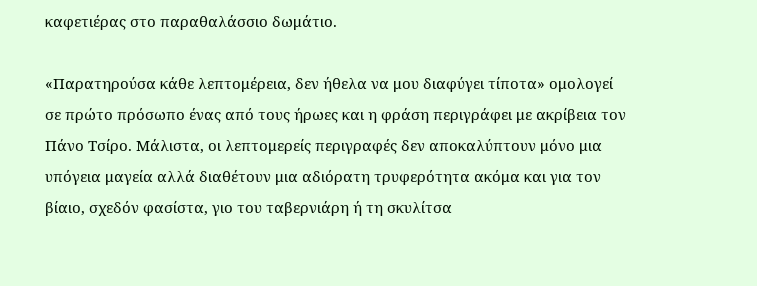καφετιέρας στο παραθαλάσσιο δωμάτιο.

«Παρατηρούσα κάθε λεπτομέρεια, δεν ήθελα να μου διαφύγει τίποτα» ομολογεί σε πρώτο πρόσωπο ένας από τους ήρωες και η φράση περιγράφει με ακρίβεια τον Πάνο Τσίρο. Μάλιστα, οι λεπτομερείς περιγραφές δεν αποκαλύπτουν μόνο μια υπόγεια μαγεία αλλά διαθέτουν μια αδιόρατη τρυφερότητα ακόμα και για τον βίαιο, σχεδόν φασίστα, γιο του ταβερνιάρη ή τη σκυλίτσα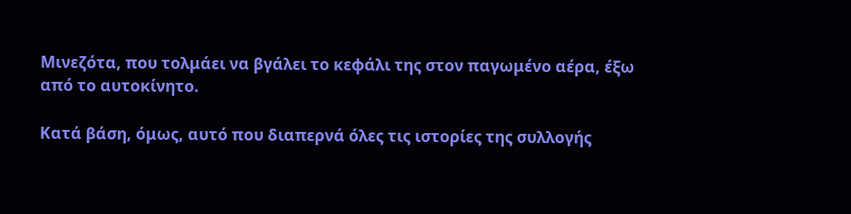Μινεζότα, που τολμάει να βγάλει το κεφάλι της στον παγωμένο αέρα, έξω από το αυτοκίνητο.

Κατά βάση, όμως, αυτό που διαπερνά όλες τις ιστορίες της συλλογής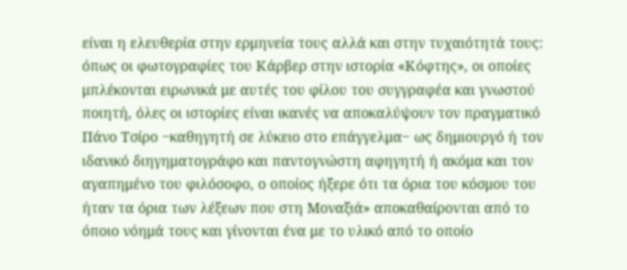είναι η ελευθερία στην ερμηνεία τους αλλά και στην τυχαιότητά τους: όπως οι φωτογραφίες του Κάρβερ στην ιστορία «Κόφτης», οι οποίες μπλέκονται ειρωνικά με αυτές του φίλου του συγγραφέα και γνωστού ποιητή, όλες οι ιστορίες είναι ικανές να αποκαλύψουν τον πραγματικό Πάνο Τσίρο ‒καθηγητή σε λύκειο στο επάγγελμα‒ ως δημιουργό ή τον ιδανικό διηγηματογράφο και παντογνώστη αφηγητή ή ακόμα και τον αγαπημένο του φιλόσοφο, ο οποίος ήξερε ότι τα όρια του κόσμου του ήταν τα όρια των λέξεων που στη Μοναξιά» αποκαθαίρονται από το όποιο νόημά τους και γίνονται ένα με το υλικό από το οποίο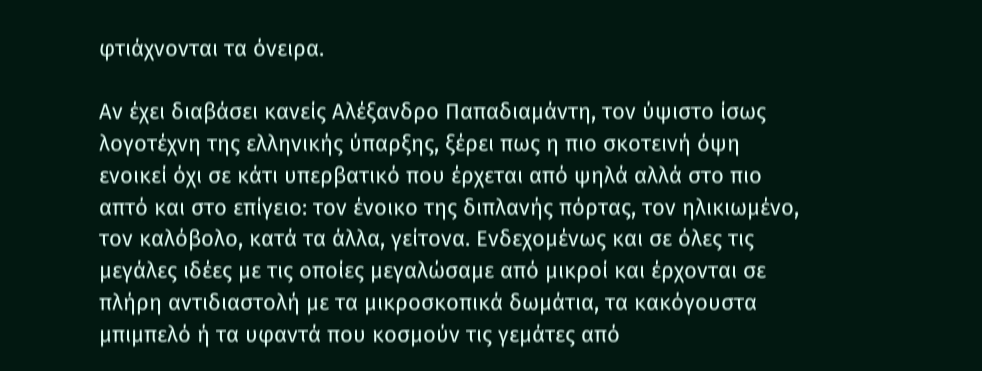φτιάχνονται τα όνειρα.

Αν έχει διαβάσει κανείς Αλέξανδρο Παπαδιαμάντη, τον ύψιστο ίσως λογοτέχνη της ελληνικής ύπαρξης, ξέρει πως η πιο σκοτεινή όψη ενοικεί όχι σε κάτι υπερβατικό που έρχεται από ψηλά αλλά στο πιο απτό και στο επίγειο: τον ένοικο της διπλανής πόρτας, τον ηλικιωμένο, τον καλόβολο, κατά τα άλλα, γείτονα. Ενδεχομένως και σε όλες τις μεγάλες ιδέες με τις οποίες μεγαλώσαμε από μικροί και έρχονται σε πλήρη αντιδιαστολή με τα μικροσκοπικά δωμάτια, τα κακόγουστα μπιμπελό ή τα υφαντά που κοσμούν τις γεμάτες από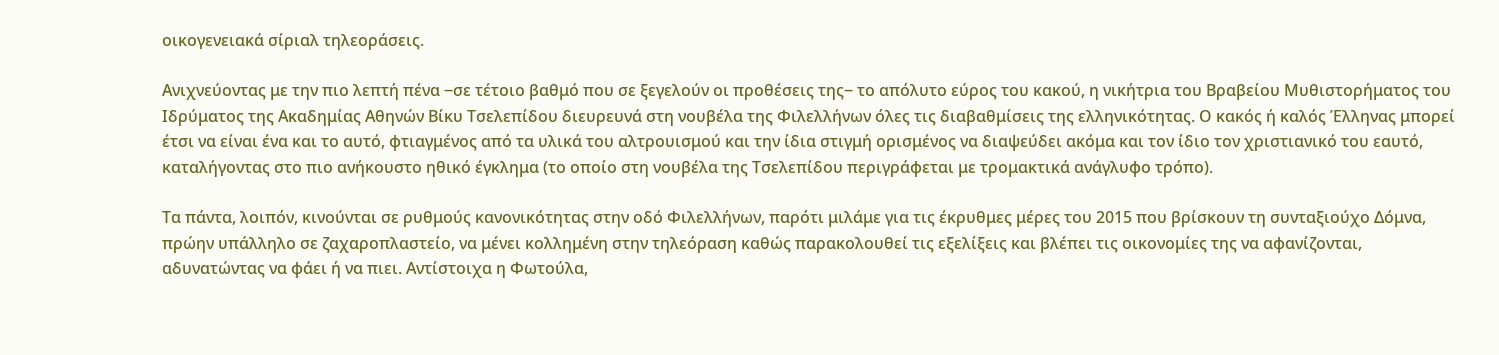οικογενειακά σίριαλ τηλεοράσεις.

Ανιχνεύοντας με την πιο λεπτή πένα ‒σε τέτοιο βαθμό που σε ξεγελούν οι προθέσεις της‒ το απόλυτο εύρος του κακού, η νικήτρια του Βραβείου Μυθιστορήματος του Ιδρύματος της Ακαδημίας Αθηνών Βίκυ Τσελεπίδου διευρευνά στη νουβέλα της Φιλελλήνων όλες τις διαβαθμίσεις της ελληνικότητας. Ο κακός ή καλός Έλληνας μπορεί έτσι να είναι ένα και το αυτό, φτιαγμένος από τα υλικά του αλτρουισμού και την ίδια στιγμή ορισμένος να διαψεύδει ακόμα και τον ίδιο τον χριστιανικό του εαυτό, καταλήγοντας στο πιο ανήκουστο ηθικό έγκλημα (το οποίο στη νουβέλα της Τσελεπίδου περιγράφεται με τρομακτικά ανάγλυφο τρόπο).

Τα πάντα, λοιπόν, κινούνται σε ρυθμούς κανονικότητας στην οδό Φιλελλήνων, παρότι μιλάμε για τις έκρυθμες μέρες του 2015 που βρίσκουν τη συνταξιούχο Δόμνα, πρώην υπάλληλο σε ζαχαροπλαστείο, να μένει κολλημένη στην τηλεόραση καθώς παρακολουθεί τις εξελίξεις και βλέπει τις οικονομίες της να αφανίζονται, αδυνατώντας να φάει ή να πιει. Αντίστοιχα η Φωτούλα,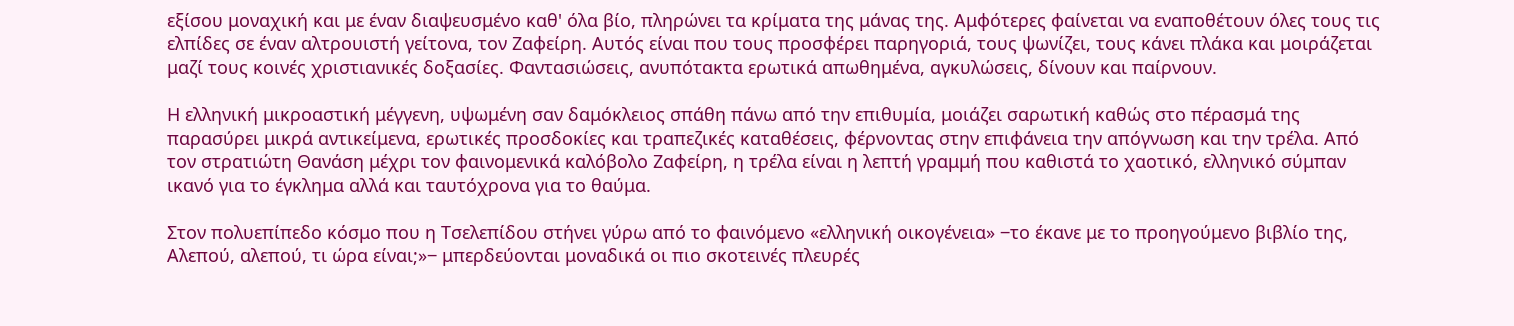εξίσου μοναχική και με έναν διαψευσμένο καθ' όλα βίο, πληρώνει τα κρίματα της μάνας της. Αμφότερες φαίνεται να εναποθέτουν όλες τους τις ελπίδες σε έναν αλτρουιστή γείτονα, τον Ζαφείρη. Αυτός είναι που τους προσφέρει παρηγοριά, τους ψωνίζει, τους κάνει πλάκα και μοιράζεται μαζί τους κοινές χριστιανικές δοξασίες. Φαντασιώσεις, ανυπότακτα ερωτικά απωθημένα, αγκυλώσεις, δίνουν και παίρνουν.

Η ελληνική μικροαστική μέγγενη, υψωμένη σαν δαμόκλειος σπάθη πάνω από την επιθυμία, μοιάζει σαρωτική καθώς στο πέρασμά της παρασύρει μικρά αντικείμενα, ερωτικές προσδοκίες και τραπεζικές καταθέσεις, φέρνοντας στην επιφάνεια την απόγνωση και την τρέλα. Από τον στρατιώτη Θανάση μέχρι τον φαινομενικά καλόβολο Ζαφείρη, η τρέλα είναι η λεπτή γραμμή που καθιστά το χαοτικό, ελληνικό σύμπαν ικανό για το έγκλημα αλλά και ταυτόχρονα για το θαύμα.

Στον πολυεπίπεδο κόσμο που η Τσελεπίδου στήνει γύρω από το φαινόμενο «ελληνική οικογένεια» ‒το έκανε με το προηγούμενο βιβλίο της, Αλεπού, αλεπού, τι ώρα είναι;»‒ μπερδεύονται μοναδικά οι πιο σκοτεινές πλευρές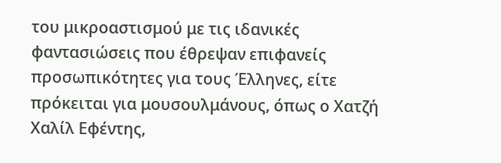του μικροαστισμού με τις ιδανικές φαντασιώσεις που έθρεψαν επιφανείς προσωπικότητες για τους Έλληνες, είτε πρόκειται για μουσουλμάνους, όπως ο Χατζή Χαλίλ Εφέντης,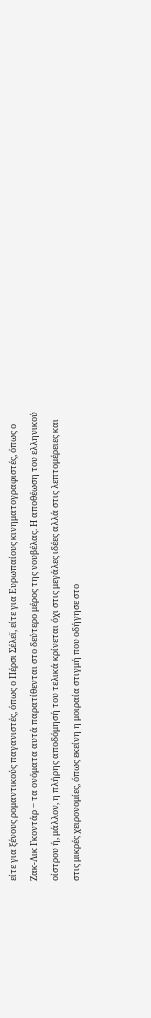είτε για ξένους ρομαντικούς παγανιστές, όπως ο Πέρσι Σέλεϊ, είτε για Ευρωπαίους κινηματογραφιστές, όπως ο Ζακ-Λικ Γκοντάρ ‒ τα ονόματα αυτά παρατίθενται στο δεύτερο μέρος της νουβέλας. Η αποθέωση του ελληνικού οίστρου ή, μάλλον, η πλήρης αποδόμησή του τελικά κρίνεται όχι στις μεγάλες ιδέες αλλά στις λεπτομέρειες και στις μικρές χειρονομίες, όπως εκείνη η μοιραία στιγμή που οδήγησε στο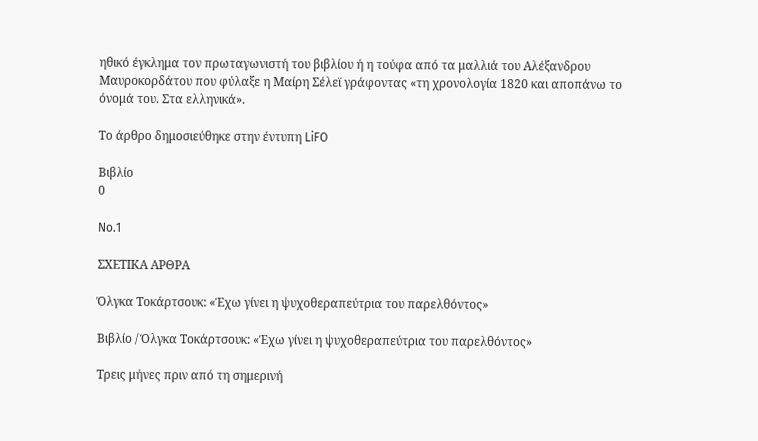ηθικό έγκλημα τον πρωταγωνιστή του βιβλίου ή η τούφα από τα μαλλιά του Αλέξανδρου Μαυροκορδάτου που φύλαξε η Μαίρη Σέλεϊ γράφοντας «τη χρονολογία 1820 και αποπάνω το όνομά του. Στα ελληνικά».

Το άρθρο δημοσιεύθηκε στην έντυπη LiFO

Βιβλίο
0

No.1

ΣΧΕΤΙΚΑ ΑΡΘΡΑ

Όλγκα Τοκάρτσουκ: «Έχω γίνει η ψυχοθεραπεύτρια του παρελθόντος»

Βιβλίο / Όλγκα Τοκάρτσουκ: «Έχω γίνει η ψυχοθεραπεύτρια του παρελθόντος»

Τρεις μήνες πριν από τη σημερινή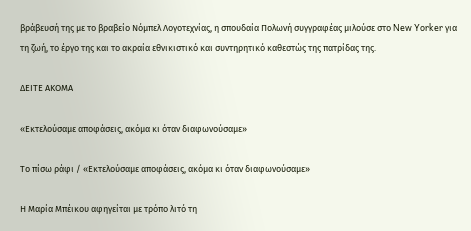βράβευσή της με το βραβείο Νόμπελ Λογοτεχνίας, η σπουδαία Πολωνή συγγραφέας μιλούσε στο New Yorker για τη ζωή, το έργο της και το ακραία εθνικιστικό και συντηρητικό καθεστώς της πατρίδας της.

ΔΕΙΤΕ ΑΚΟΜΑ

«Εκτελούσαμε αποφάσεις, ακόμα κι όταν διαφωνούσαμε»

Το πίσω ράφι / «Εκτελούσαμε αποφάσεις, ακόμα κι όταν διαφωνούσαμε»

Η Μαρία Μπέικου αφηγείται με τρόπο λιτό τη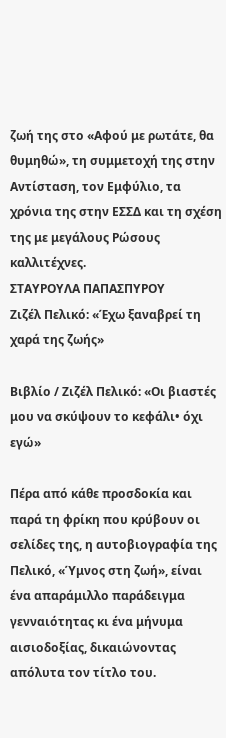ζωή της στο «Αφού με ρωτάτε, θα θυμηθώ», τη συμμετοχή της στην Αντίσταση, τον Εμφύλιο, τα χρόνια της στην ΕΣΣΔ και τη σχέση της με μεγάλους Ρώσους καλλιτέχνες.
ΣΤΑΥΡΟΥΛΑ ΠΑΠΑΣΠΥΡΟΥ
Ζιζέλ Πελικό: «Έχω ξαναβρεί τη χαρά της ζωής»

Βιβλίο / Ζιζέλ Πελικό: «Οι βιαστές μου να σκύψουν το κεφάλι• όχι εγώ»

Πέρα από κάθε προσδοκία και παρά τη φρίκη που κρύβουν οι σελίδες της, η αυτοβιογραφία της Πελικό, «Ύμνος στη ζωή», είναι ένα απαράμιλλο παράδειγμα γενναιότητας κι ένα μήνυμα αισιοδοξίας, δικαιώνοντας απόλυτα τον τίτλο του.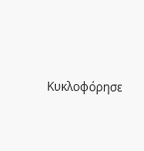Κυκλοφόρησε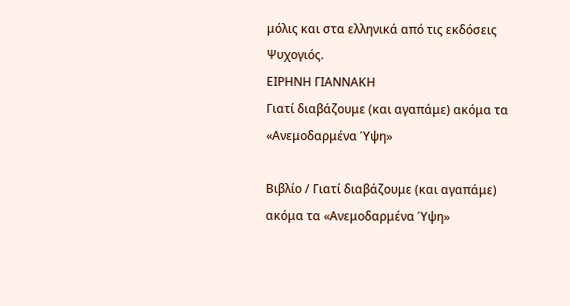μόλις και στα ελληνικά από τις εκδόσεις Ψυχογιός.
ΕΙΡΗΝΗ ΓΙΑΝΝΑΚΗ
Γιατί διαβάζουμε (και αγαπάμε) ακόμα τα «Ανεμοδαρμένα Ύψη»

Βιβλίο / Γιατί διαβάζουμε (και αγαπάμε) ακόμα τα «Ανεμοδαρμένα Ύψη»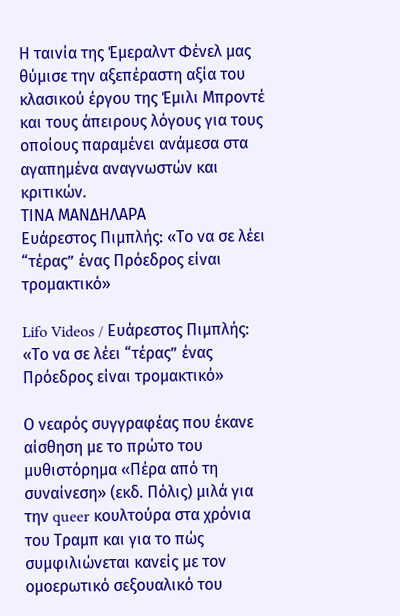Η ταινία της Έμεραλντ Φένελ μας θύμισε την αξεπέραστη αξία του κλασικού έργου της Έμιλι Μπροντέ και τους άπειρους λόγους για τους οποίους παραμένει ανάμεσα στα αγαπημένα αναγνωστών και κριτικών.
ΤΙΝΑ ΜΑΝΔΗΛΑΡΑ
Ευάρεστος Πιμπλής: «Το να σε λέει “τέρας” ένας Πρόεδρος είναι τρομακτικό»

Lifo Videos / Ευάρεστος Πιμπλής: «Το να σε λέει “τέρας” ένας Πρόεδρος είναι τρομακτικό»

Ο νεαρός συγγραφέας που έκανε αίσθηση με το πρώτο του μυθιστόρημα «Πέρα από τη συναίνεση» (εκδ. Πόλις) μιλά για την queer κουλτούρα στα χρόνια του Tραμπ και για το πώς συμφιλιώνεται κανείς με τον ομοερωτικό σεξουαλικό του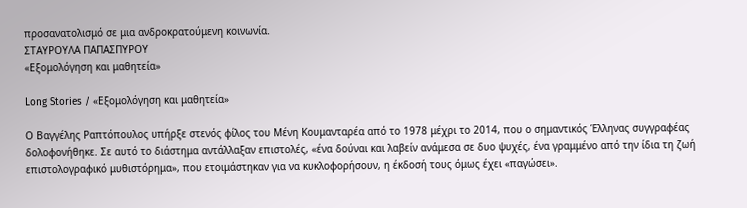προσανατολισμό σε μια ανδροκρατούμενη κοινωνία.
ΣΤΑΥΡΟΥΛΑ ΠΑΠΑΣΠΥΡΟΥ
«Εξομολόγηση και μαθητεία»

Long Stories / «Εξομολόγηση και μαθητεία»

Ο Βαγγέλης Ραπτόπουλος υπήρξε στενός φίλος του Μένη Κουμανταρέα από το 1978 μέχρι το 2014, που ο σημαντικός Έλληνας συγγραφέας δολοφονήθηκε. Σε αυτό το διάστημα αντάλλαξαν επιστολές, «ένα δούναι και λαβείν ανάμεσα σε δυο ψυχές, ένα γραμμένο από την ίδια τη ζωή επιστολογραφικό μυθιστόρημα», που ετοιμάστηκαν για να κυκλοφορήσουν, η έκδοσή τους όμως έχει «παγώσει».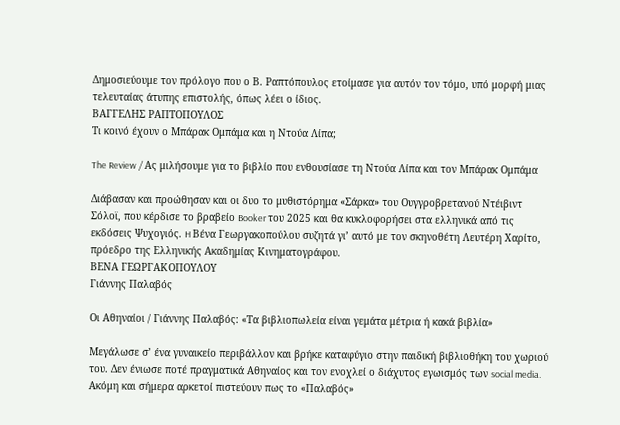Δημοσιεύουμε τον πρόλογο που ο Β. Ραπτόπουλος ετοίμασε για αυτόν τον τόμο, υπό μορφή μιας τελευταίας άτυπης επιστολής, όπως λέει ο ίδιος.
ΒΑΓΓΕΛΗΣ ΡΑΠΤΟΠΟΥΛΟΣ
Τι κοινό έχουν ο Μπάρακ Ομπάμα και η Ντούα Λίπα;

The Review / Ας μιλήσουμε για το βιβλίο που ενθουσίασε τη Ντούα Λίπα και τον Μπάρακ Ομπάμα

Διάβασαν και προώθησαν και οι δυο το μυθιστόρημα «Σάρκα» του Ουγγροβρετανού Ντέιβιντ Σόλοϊ, που κέρδισε το βραβείο Booker του 2025 και θα κυκλοφορήσει στα ελληνικά από τις εκδόσεις Ψυχογιός. H Βένα Γεωργακοπούλου συζητά γι’ αυτό με τον σκηνοθέτη Λευτέρη Χαρίτο, πρόεδρο της Ελληνικής Ακαδημίας Κινηματογράφου.
ΒΕΝΑ ΓΕΩΡΓΑΚΟΠΟΥΛΟΥ
Γιάννης Παλαβός

Οι Αθηναίοι / Γιάννης Παλαβός: «Τα βιβλιοπωλεία είναι γεμάτα μέτρια ή κακά βιβλία»

Μεγάλωσε σ’ ένα γυναικείο περιβάλλον και βρήκε καταφύγιο στην παιδική βιβλιοθήκη του χωριού του. Δεν ένιωσε ποτέ πραγματικά Αθηναίος και τον ενοχλεί ο διάχυτος εγωισμός των social media. Aκόμη και σήμερα αρκετοί πιστεύουν πως το «Παλαβός»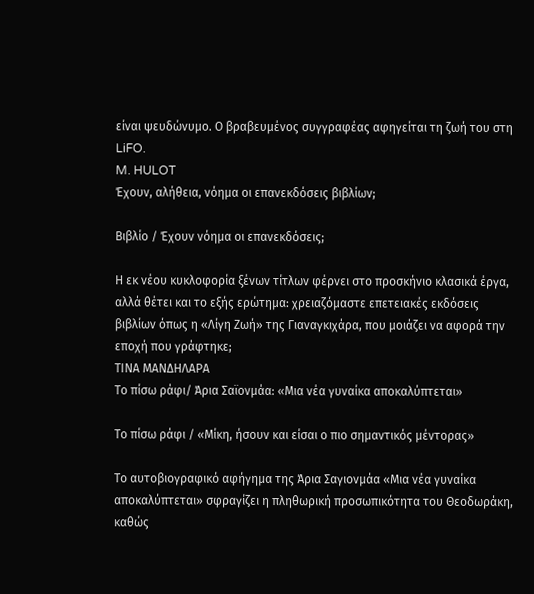είναι ψευδώνυμο. Ο βραβευμένος συγγραφέας αφηγείται τη ζωή του στη LiFO.
M. HULOT
Έχουν, αλήθεια, νόημα οι επανεκδόσεις βιβλίων;

Βιβλίο / Έχουν νόημα οι επανεκδόσεις;

Η εκ νέου κυκλοφορία ξένων τίτλων φέρνει στο προσκήνιο κλασικά έργα, αλλά θέτει και το εξής ερώτημα: χρειαζόμαστε επετειακές εκδόσεις βιβλίων όπως η «Λίγη Ζωή» της Γιαναγκιχάρα, που μοιάζει να αφορά την εποχή που γράφτηκε;
ΤΙΝΑ ΜΑΝΔΗΛΑΡΑ
Το πίσω ράφι/ Άρια Σαϊονμάα: «Μια νέα γυναίκα αποκαλύπτεται»

Το πίσω ράφι / «Μίκη, ήσουν και είσαι ο πιο σημαντικός μέντορας»

Το αυτοβιογραφικό αφήγημα της Άρια Σαγιονμάα «Μια νέα γυναίκα αποκαλύπτεται» σφραγίζει η πληθωρική προσωπικότητα του Θεοδωράκη, καθώς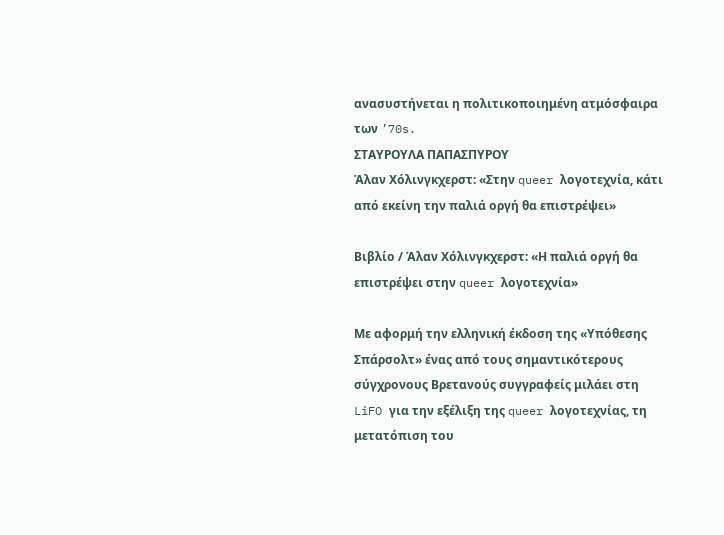ανασυστήνεται η πολιτικοποιημένη ατμόσφαιρα των ’70s.
ΣΤΑΥΡΟΥΛΑ ΠΑΠΑΣΠΥΡΟΥ
Άλαν Χόλινγκχερστ: «Στην queer λογοτεχνία, κάτι από εκείνη την παλιά οργή θα επιστρέψει»

Βιβλίο / Άλαν Χόλινγκχερστ: «Η παλιά οργή θα επιστρέψει στην queer λογοτεχνία»

Με αφορμή την ελληνική έκδοση της «Υπόθεσης Σπάρσολτ» ένας από τους σημαντικότερους σύγχρονους Βρετανούς συγγραφείς μιλάει στη LiFO για την εξέλιξη της queer λογοτεχνίας, τη μετατόπιση του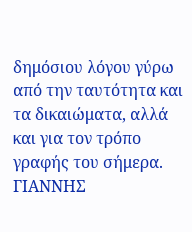δημόσιου λόγου γύρω από την ταυτότητα και τα δικαιώματα, αλλά και για τον τρόπο γραφής του σήμερα.
ΓΙΑΝΝΗΣ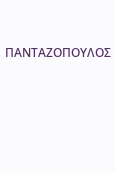ΠΑΝΤΑΖΟΠΟΥΛΟΣ